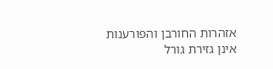אזהרות החורבן והפורענות אינן גזירת גורל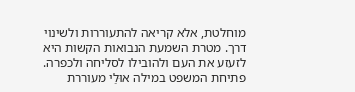מוחלטת, אלא קריאה להתעוררות ולשינוי דרך. מטרת השמעת הנבואות הקשות היא לזעזע את העם ולהובילו לסליחה ולכפרה.
פתיחת המשפט במילה אוּלַי מעוררת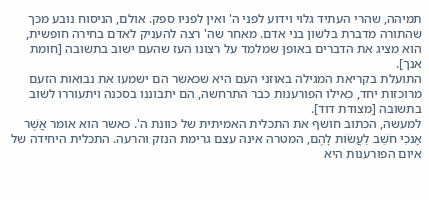תמיהה, שהרי העתיד גלוי וידוע לפני ה' ואין לפניו ספק. אולם, הניסוח נובע מכך שהתורה מדברת בלשון בני אדם. מאחר שה' רצה להעניק לאדם בחירה חופשית, הוא מציג את הדברים באופן שמלמד על רצונו העז שהעם ישוב בתשובה [חומת אנך].
התועלת בקריאת המגילה באוזני העם היא שכאשר הם ישמעו את נבואות הזעם מרוכזות יחד, כאילו הפורענות כבר התרחשה, הם יתבוננו בסכנה ויתעוררו לשוב בתשובה [מצודת דוד].
למעשה, הכתוב חושף את התכלית האמיתית של כוונת ה'. כאשר הוא אומר אֲשֶׁר אָנֹכִי חֹשֵׁב לַעֲשׂוֹת לָהֶם, המטרה אינה עצם גרימת הנזק והרעה. התכלית היחידה של איום הפורענות היא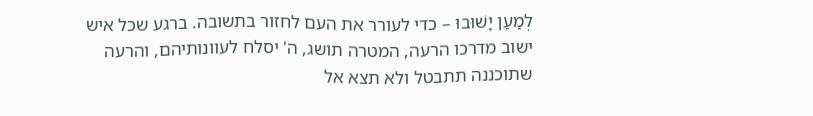לְמַעַן יָשׁוּבוּ – כדי לעורר את העם לחזור בתשובה. ברגע שכל איש ישוב מדרכו הרעה, המטרה תושג, ה' יסלח לעוונותיהם, והרעה שתוכננה תתבטל ולא תצא אל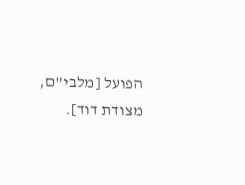הפועל [מלבי"ם, מצודת דוד].